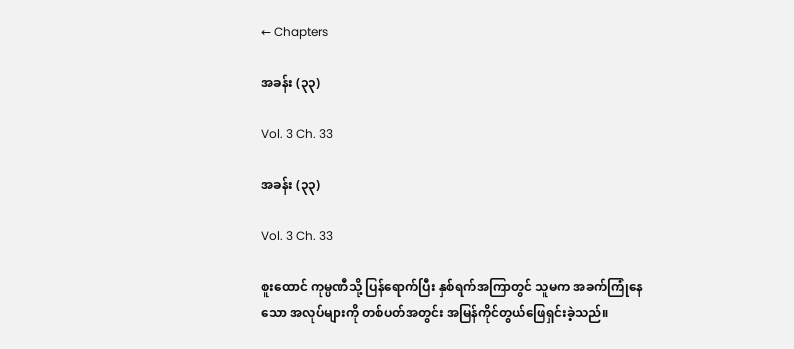← Chapters

အခန်း (၃၃)

Vol. 3 Ch. 33

အခန်း (၃၃)

Vol. 3 Ch. 33

စူးထောင် ကုမ္ပဏီသို့ ပြန်ရောက်ပြီး နှစ်ရက်အကြာတွင် သူမက အခက်ကြုံနေသော အလုပ်များကို တစ်ပတ်အတွင်း အမြန်ကိုင်တွယ်ဖြေရှင်းခဲ့သည်။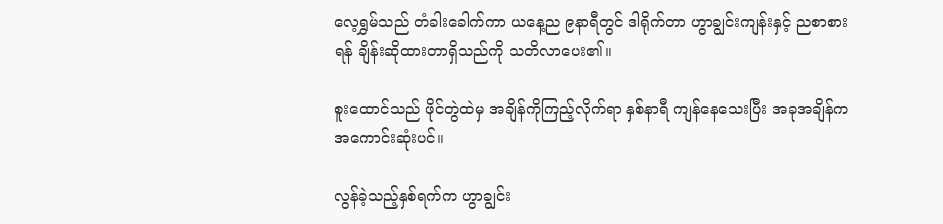လေ့ရွှမ်သည် တံခါးခေါက်ကာ ယနေ့ည ၉နာရီတွင် ဒါရိုက်တာ ဟွာချွင်းကျန်းနှင့် ညစာစားရန် ချိန်းဆိုထားတာရှိသည်ကို သတိလာပေး၏။

စူးထောင်သည် ဖိုင်တွဲထဲမှ အချိန်ကိုကြည့်လိုက်ရာ နှစ်နာရီ ကျန်နေသေးပြီး အခုအချိန်က အကောင်းဆုံးပင်။

လွန်ခဲ့သည့်နှစ်ရက်က ဟွာချွင်း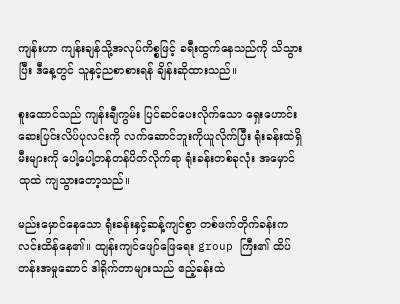ကျန်းဟာ ကျန်းချန်သို့အလုပ်ကိစ္စဖြင့် ခရီးထွက်နေသည်ကို သိသွားပြီး ဒီနေ့တွင် သူနှင့်ညစာစားရန် ချိန်းဆိုထားသည်။

စူးထောင်သည် ကျန်းချီကွမ်း ပြင်ဆင်ပေးလိုက်သော ရှေးဟောင်းဆေးပြင်းလိပ်ပုလင်းကို လက်ဆောင်ဘူးကိုယူလိုက်ပြီး ရုံးခန်းထဲရှိမီးများကို ပေါ့ပေါ့တန်တန်ပိတ်လိုက်ရာ ရုံးခန်းတစ်ခုလုံး အမှောင်ထုထဲ ကျသွားတော့သည်။

မည်းမှောင်နေသော ရုံးခန်းနှင့်ဆန့်ကျင်စွာ တစ်ဖက်တိုက်ခန်းက လင်းထိန်နေ၏။ ထျန်းကျင်ဖျော်ဖြေရေး group ကြီး၏ ထိပ်တန်းအမှုဆောင် ဒါရိုက်တာများသည် ဧည့်ခန်းထဲ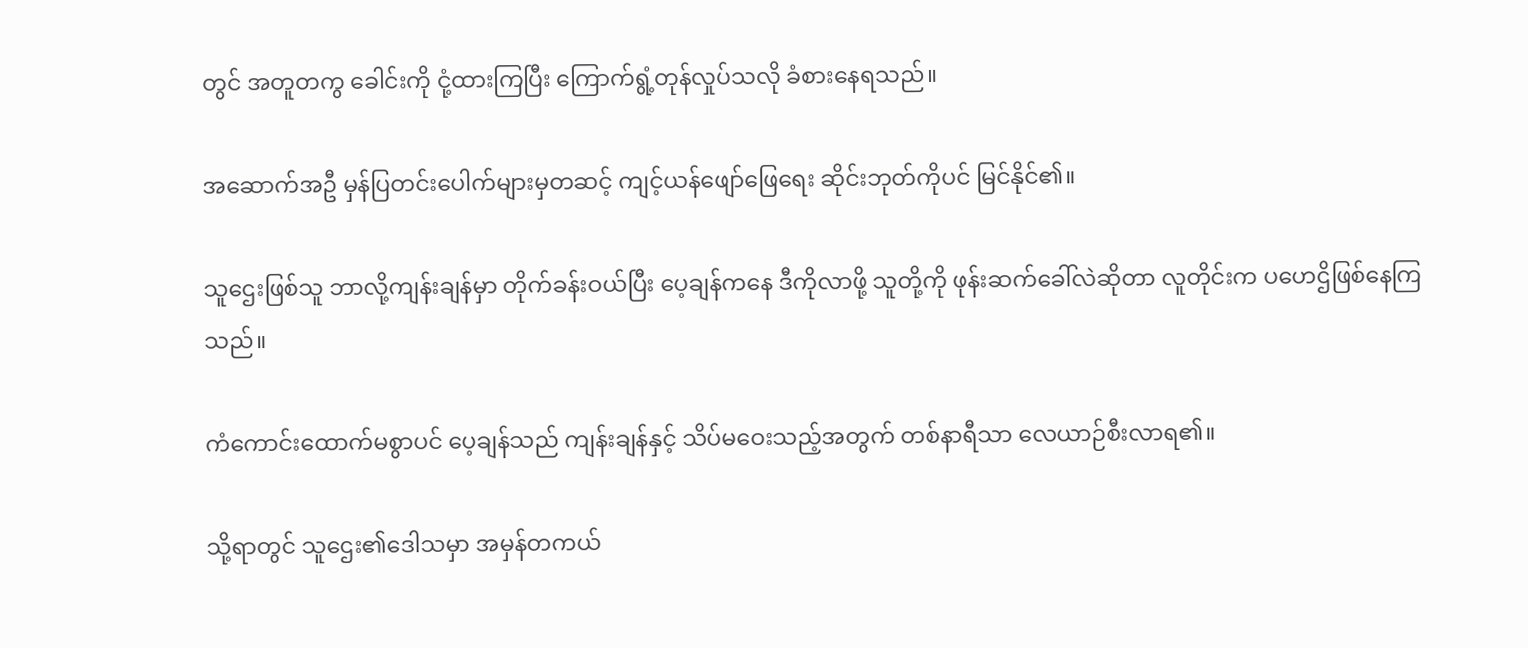တွင် အတူတကွ ခေါင်းကို ငုံ့ထားကြပြီး ကြောက်ရွံ့တုန်လှုပ်သလို ခံစားနေရသည်။

အဆောက်အဦ မှန်ပြတင်းပေါက်များမှတဆင့် ကျင့်ယန်ဖျော်ဖြေရေး ဆိုင်းဘုတ်ကိုပင် မြင်နိုင်၏။

သူဌေးဖြစ်သူ ဘာလို့ကျန်းချန်မှာ တိုက်ခန်းဝယ်ပြီး ပေ့ချန်ကနေ ဒီကိုလာဖို့ သူတို့ကို ဖုန်းဆက်ခေါ်လဲဆိုတာ လူတိုင်းက ပဟေဌိဖြစ်နေကြသည်။

ကံကောင်းထောက်မစွာပင် ပေ့ချန်သည် ကျန်းချန်နှင့် သိပ်မဝေးသည့်အတွက် တစ်နာရီသာ လေယာဉ်စီးလာရ၏။

သို့ရာတွင် သူဌေး၏ဒေါသမှာ အမှန်တကယ်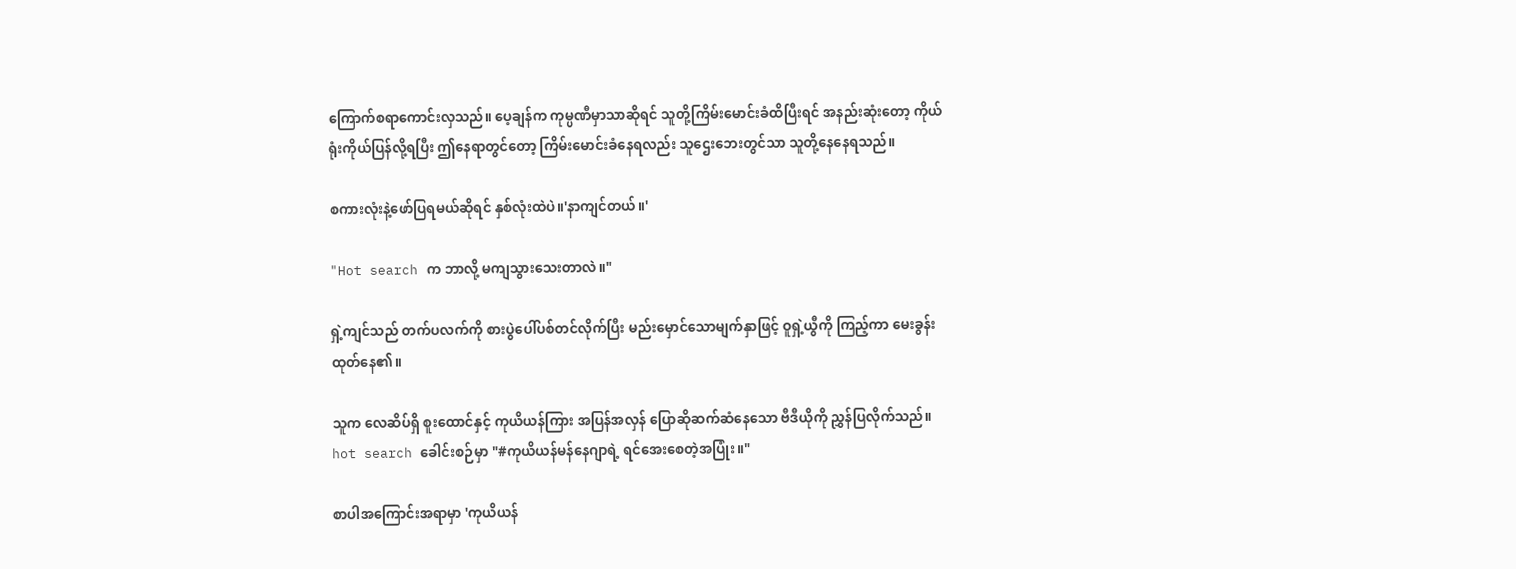ကြောက်စရာကောင်းလှသည်။ ပေ့ချန်က ကုမ္ပဏီမှာသာဆိုရင် သူတို့ကြိမ်းမောင်းခံထိပြီးရင် အနည်းဆုံးတော့ ကိုယ်ရုံးကိုယ်ပြန်လို့ရပြီး ဤနေရာတွင်တော့ ကြိမ်းမောင်းခံနေရလည်း သူဌေးဘေးတွင်သာ သူတို့နေနေရသည်။

စကားလုံးနဲ့ဖော်ပြရမယ်ဆိုရင် နှစ်လုံးထဲပဲ။'နာကျင်တယ်။'

"Hot search က ဘာလို့ မကျသွားသေးတာလဲ။"

ရှဲ့ကျင်သည် တက်ပလက်ကို စားပွဲပေါ်ပစ်တင်လိုက်ပြီး မည်းမှောင်သောမျက်နှာဖြင့် ဝူရှဲ့ယွီကို ကြည့်ကာ မေးခွန်းထုတ်နေ၏။

သူက လေဆိပ်ရှိ စူးထောင်နှင့် ကုယိယန်ကြား အပြန်အလှန် ပြောဆိုဆက်ဆံနေသော ဗီဒီယိုကို ညွှန်ပြလိုက်သည်။ hot search ခေါင်းစဉ်မှာ "#ကုယိယန်မန်နေဂျာရဲ့ ရင်အေးစေတဲ့အပြုံး။"

စာပါအကြောင်းအရာမှာ 'ကုယိယန်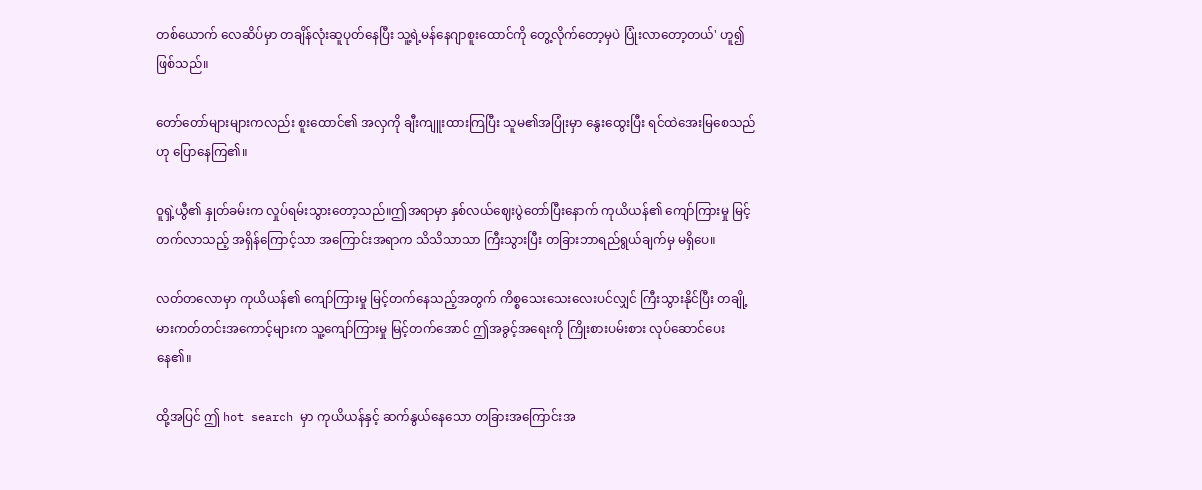တစ်ယောက် လေဆိပ်မှာ တချိန်လုံးဆူပုတ်နေပြီး သူ့ရဲ့မန်နေဂျာစူးထောင်ကို တွေ့လိုက်တော့မှပဲ ပြုံးလာတော့တယ်' ဟူ၍ဖြစ်သည်။

တော်တော်များများကလည်း စူးထောင်၏ အလှကို ချီးကျူးထားကြပြီး သူမ၏အပြုံးမှာ နွေးထွေးပြီး ရင်ထဲအေးမြစေသည်ဟု ပြောနေကြ၏။

ဝူရှဲ့ယွီ၏ နှုတ်ခမ်းက လှုပ်ရမ်းသွားတော့သည်။ဤအရာမှာ နှစ်လယ်ဈေးပွဲတော်ပြီးနောက် ကုယိယန်၏ ကျော်ကြားမှု မြင့်တက်လာသည့် အရှိန်ကြောင့်သာ အကြောင်းအရာက သိသိသာသာ ကြီးသွားပြီး တခြားဘာရည်ရွယ်ချက်မှ မရှိပေ။

လတ်တလောမှာ ကုယိယန်၏ ကျော်ကြားမှု မြင့်တက်နေသည့်အတွက် ကိစ္စသေးသေးလေးပင်လျှင် ကြီးသွားနိုင်ပြီး တချို့မားကတ်တင်းအကောင့်များက သူ့ကျော်ကြားမှု မြင့်တက်အောင် ဤအခွင့်အရေးကို ကြိုးစားပမ်းစား လုပ်ဆောင်ပေးနေ၏။

ထို့အပြင် ဤ hot search မှာ ကုယိယန်နှင့် ဆက်နွယ်နေသော တခြားအကြောင်းအ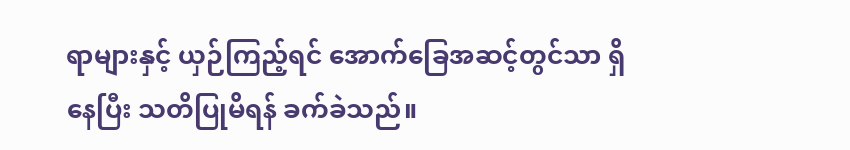ရာများနှင့် ယှဉ်ကြည့်ရင် အောက်ခြေအဆင့်တွင်သာ ရှိနေပြီး သတိပြုမိရန် ခက်ခဲသည်။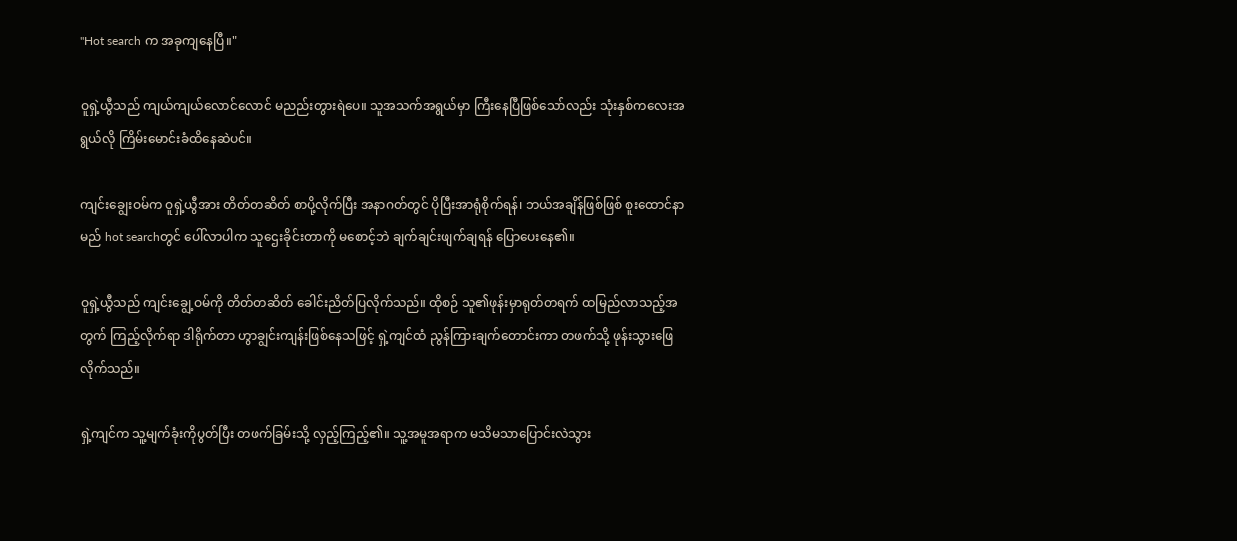"Hot search က အခုကျနေပြီ။"

ဝူရှဲ့ယွီသည် ‌ကျယ်ကျယ်လောင်လောင် မညည်းတွားရဲပေ။ သူအသက်အရွယ်မှာ ကြီးနေပြီဖြစ်သော်လည်း သုံးနှစ်ကလေးအရွယ်လို ကြိမ်းမောင်းခံထိနေဆဲပင်။

ကျင်းချွေးဝမ်က ဝူရှဲ့ယွီအား တိတ်တဆိတ် စာပို့လိုက်ပြီး အနာဂတ်တွင် ပိုပြီးအာရုံစိုက်ရန်၊ ဘယ်အချိန်ဖြစ်ဖြစ် စူးထောင်နာမည် hot searchတွင် ပေါ်လာပါက သူဌေးခိုင်းတာကို မစောင့်ဘဲ ချက်ချင်းဖျက်ချရန် ပြောပေးနေ၏။

ဝူရှဲ့ယွီသည် ကျင်းချွေ့ဝမ်ကို တိတ်တဆိတ် ခေါင်းညိတ်ပြလိုက်သည်။ ထိုစဉ် သူ၏ဖုန်းမှာရုတ်တရက် ထမြည်လာသည့်အတွက် ကြည့်လိုက်ရာ ဒါရိုက်တာ ဟွာချွင်းကျန်းဖြစ်နေသဖြင့် ရှဲ့ကျင်ထံ ညွန်ကြားချက်တောင်းကာ တဖက်သို့ ဖုန်းသွားဖြေလိုက်သည်။

ရှဲ့ကျင်က သူ့မျက်ခုံးကိုပွတ်ပြီး တဖက်ခြမ်းသို့ လှည့်ကြည့်၏။ သူ့အမူအရာက မသိမသာပြောင်းလဲသွား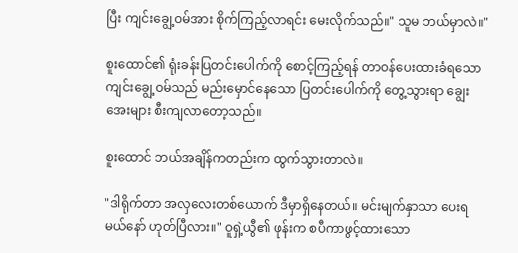ပြီး ကျင်းချွေ့ဝမ်အား စိုက်ကြည့်လာရင်း မေးလိုက်သည်။" သူမ ဘယ်မှာလဲ။"

စူးထောင်၏ ရုံးခန်းပြတင်းပေါက်ကို စောင့်ကြည့်ရန် တာဝန်ပေးထားခံရသော ကျင်းချွေ့ဝမ်သည် မည်းမှောင်နေသော ပြတင်းပေါက်ကို တွေ့သွားရာ ချွေးအေးများ စီးကျလာတော့သည်။

စူးထောင် ဘယ်အချိန်ကတည်းက ထွက်သွားတာလဲ။

"ဒါရိုက်တာ အလှလေးတစ်ယောက် ဒီမှာရှိနေတယ်။ မင်းမျက်နှာသာ ပေးရမယ်နော် ဟုတ်ပြီလား။" ဝူရှဲ့ယွီ၏ ဖုန်းက စပီကာဖွင့်ထားသော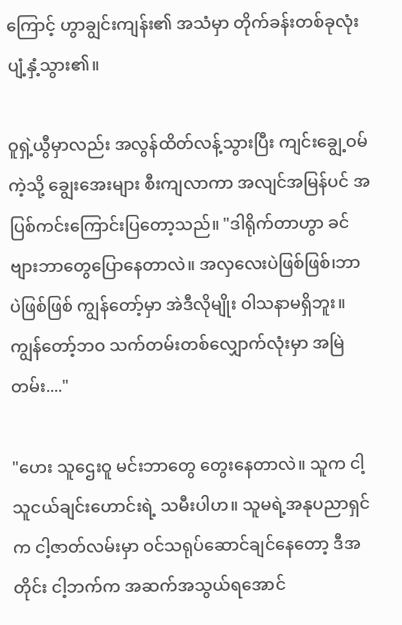ကြောင့် ဟွာချွင်းကျန်း၏ အသံမှာ တိုက်ခန်းတစ်ခုလုံး ပျံ့နှံ့သွား၏။

ဝူရှဲ့ယွီမှာလည်း အလွန်ထိတ်လန့်သွားပြီး ကျင်းချွေ့ဝမ်ကဲ့သို့ ချွေးအေးများ စီးကျလာကာ အလျင်အမြန်ပင် အပြစ်ကင်းကြောင်းပြတော့သည်။ "ဒါရိုက်တာဟွာ ခင်ဗျားဘာတွေပြောနေတာလဲ။ အလှလေးပဲဖြစ်ဖြစ်၊ဘာပဲဖြစ်ဖြစ် ကျွန်တော့်မှာ အဲဒီလိုမျိုး ဝါသနာမရှိဘူး။ကျွန်တော့်ဘဝ သက်တမ်းတစ်လျှောက်လုံးမှာ အမြဲတမ်း...."

"ဟေး သူဌေးဝူ မင်းဘာတွေ တွေးနေတာလဲ။ သူက ငါ့သူငယ်ချင်းဟောင်းရဲ့ သမီး‌ပါဟ။ သူမရဲ့အနုပညာရှင်က ငါ့ဇာတ်လမ်းမှာ ဝင်သရုပ်ဆောင်ချင်နေတော့ ဒီအတိုင်း ငါ့ဘက်က အဆက်အသွယ်ရအောင်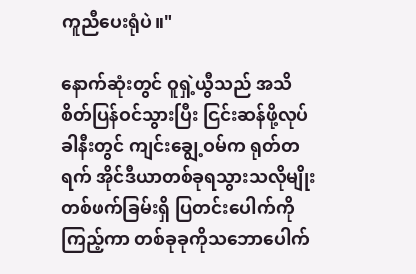ကူညီပေးရုံပဲ။"

နောက်ဆုံးတွင် ဝူရှဲ့ယွီသည် အသိစိတ်ပြန်ဝင်သွားပြီး ငြင်းဆန်ဖို့လုပ်ခါနီးတွင် ကျင်းချွေ့ဝမ်က ရုတ်တရက် အိုင်ဒီယာတစ်ခုရသွားသလိုမျိုး တစ်ဖက်ခြမ်းရှိ ပြတင်းပေါက်ကို ကြည့်ကာ တစ်ခုခုကိုသဘောပေါက်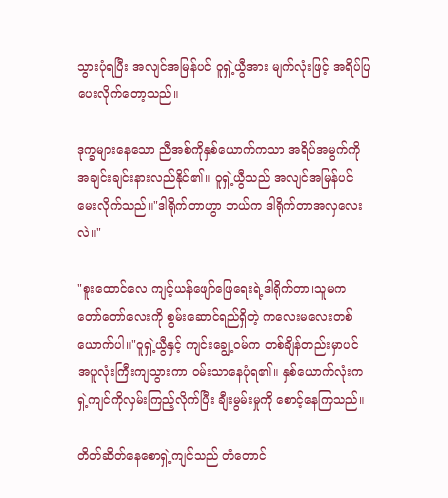သွားပုံရပြီး အလျင်အမြန်ပင် ဝူရှဲ့ယွီအား မျက်လုံးဖြင့် အရိပ်ပြပေးလိုက်တော့သည်။

ဒုက္ခများနေသော ညီအစ်ကိုနှစ်ယောက်ကသာ အရိပ်အမွက်ကို အချင်းချင်းနားလည်နိုင်၏။ ဝူရှဲ့ယွီသည် အလျင်အမြန်ပင် မေးလိုက်သည်။"ဒါရိုက်တာဟွာ ဘယ်က ဒါရိုက်တာအလှလေးလဲ။"

"စူးထောင်လေ ကျင့်ယန်ဖျော်ဖြေရေးရဲ့ဒါရိုက်တာ၊သူမက တော်တော်လေးကို စွမ်းဆောင်ရည်ရှိတဲ့ ကလေးမလေးတစ်ယောက်ပါ။"ဝူရှဲ့ယွီနှင့် ကျင်းချွေ့ဝမ်က တစ်ချိန်တည်းမှာပင် အပူလုံးကြီးကျသွားကာ ဝမ်းသာနေပုံရ၏။ နှစ်ယောက်လုံးက ရှဲ့ကျင်ကိုလှမ်းကြည့်လိုက်ပြီး ချီးမွမ်းမှုကို စောင့်နေကြသည်။

တိတ်ဆိတ်နေစောရှဲ့ကျင်သည် တံတောင်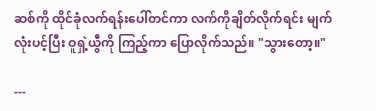ဆစ်ကို ထိုင်ခုံလက်ရန်းပေါ်တင်ကာ လက်ကိုချိတ်လိုက်ရင်း မျက်လုံးပင့်ပြီး ဝူရှဲ့ယွီကို ကြည့်ကာ ပြောလိုက်သည်။ "သွားတော့။"

---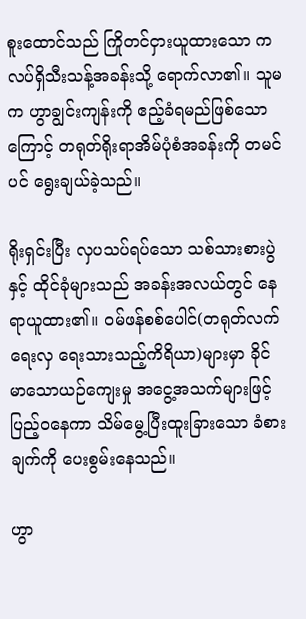စူးထောင်သည် ကြိုတင်ငှားယူထားသော ကလပ်ရှိသီးသန့်အခန်းသို့ ရောက်လာ၏။ သူမက ဟွာချွင်းကျန်းကို ဧည့်ခံရမည်ဖြစ်သောကြောင့် တရုတ်ရိုးရာအိမ်ပုံစံအခန်းကို တမင်ပင် ရွေးချယ်ခဲ့သည်။

ရိုးရှင်းပြီး လှပသပ်ရပ်သော သစ်သားစားပွဲနှင့် ထိုင်ခုံများသည် အခန်းအလယ်တွင် နေရာယူထား၏။ ဝမ်ဖန်စစ်ပေါင်(တရုတ်လက်ရေးလှ ရေးသားသည့်ကိရိယာ)များမှာ ခိုင်မာသောယဉ်ကျေးမှု အငွေ့အသက်များဖြင့် ပြည့်ဝနေကာ သိမ်မွေ့ပြီးထူးခြားသော ခံစားချက်ကို ပေးစွမ်းနေသည်။

ဟွာ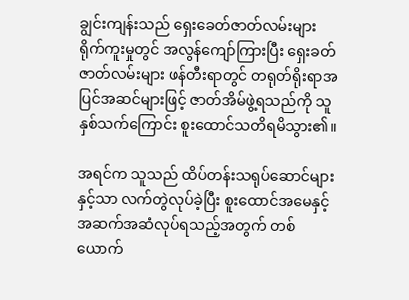ချွင်းကျန်းသည် ရှေးခေတ်ဇာတ်လမ်းများ ရိုက်ကူးမှုတွင် အလွန်ကျော်ကြားပြီး ရှေးခတ်ဇာတ်လမ်းများ ဖန်တီးရာတွင် တရုတ်ရိုးရာအပြင်အဆင်များဖြင့် ဇာတ်အိမ်ဖွဲ့ရသည်ကို သူနှစ်သက်ကြောင်း စူးထောင်သတိရမိသွား၏။

အရင်က သူသည် ထိပ်တန်းသရုပ်ဆောင်များနှင့်သာ လက်တွဲလုပ်ခဲ့ပြီး စူးထောင်အမေနှင့်အဆက်အဆံလုပ်ရသည့်အတွက် တစ်ယောက်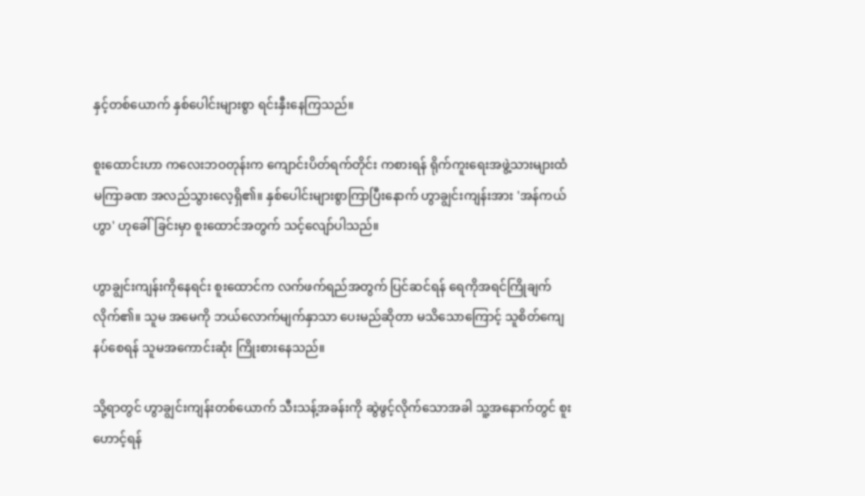နှင့်တစ်ယောက် နှစ်ပေါင်းများစွာ ရင်းနှီးနေကြသည်။

စူးထောင်းဟာ ကလေးဘဝတုန်းက ကျောင်းပိတ်ရက်တိုင်း ကစားရန် ရိုက်ကူးရေးအဖွဲ့သားများထံ မကြာခဏ အလည်သွားလေ့ရှိ၏။ နှစ်ပေါင်းများစွာကြာပြီးနောက် ဟွာချွင်းကျန်းအား 'အန်ကယ်ဟွာ' ဟုခေါ်ခြင်းမှာ စူးထောင်အတွက် သင့်လျော်ပါသည်။

ဟွာချွင်းကျန်းကိုနေရင်း စူးထောင်က လက်ဖက်ရည်အတွက် ပြင်ဆင်ရန် ရေကိုအရင်ကြိုချက်လိုက်၏။ သူမ အမေကို ဘယ်လောက်မျက်နှာသာ ပေးမည်ဆိုတာ မသိသောကြောင့် သူစိတ်ကျေနပ်စေရန် သူမအကောင်းဆုံး ကြိုးစားနေသည်။

သို့ရာတွင် ဟွာချွင်းကျန်းတစ်ယောက် သီးသန့်အခန်းကို ဆွဲဖွင့်လိုက်သောအခါ သူ့အနောက်တွင် စူးဟောင့်ရန်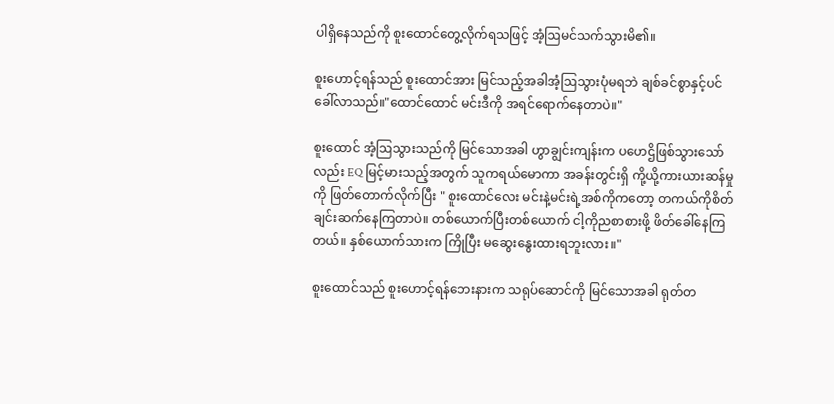ပါရှိနေသည်ကို စူးထောင်တွေ့လိုက်ရသဖြင့် အံ့ဩမင်သက်သွားမိ၏။

စူးဟောင့်ရန်သည် စူးထောင်အား မြင်သည့်အခါအံ့ဩသွားပုံမရဘဲ ချစ်ခင်စွာနှင့်ပင် ခေါ်လာသည်။"ထောင်ထောင် မင်းဒီကို အရင်ရောက်နေတာပဲ။"

စူးထောင် အံ့ဩသွားသည်ကို မြင်သောအခါ ဟွာချွင်းကျန်းက ပဟေဌိဖြစ်သွားသော်လည်း EQ မြင့်မားသည့်အတွက် သူကရယ်မောကာ အခန်းတွင်းရှိ ကို့ယို့ကားယားဆန်မှုကို ဖြတ်တောက်လိုက်ပြီး " စူးထောင်လေး မင်းနဲ့မင်းရဲ့အစ်ကိုကတော့ တကယ်ကိုစိတ်ချင်းဆက်နေကြတာပဲ။ တစ်ယောက်ပြီးတစ်ယောက် ငါ့ကိုညစာစားဖို့ ဖိတ်ခေါ်နေကြတယ်။ နှစ်ယောက်သားက ကြိုပြီး မဆွေးနွေးထားရဘူးလား။"

စူးထောင်သည် စူးဟောင့်ရန်‌ဘေးနားက သရုပ်ဆောင်ကို မြင်သောအခါ ရုတ်တ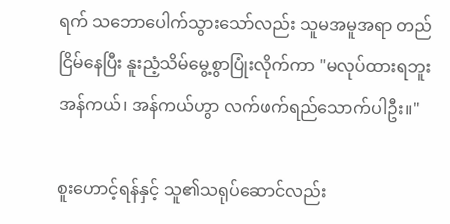ရက် သဘောပေါက်သွားသော်လည်း သူမအမူအရာ တည်ငြိမ်နေပြီး နူးညံ့သိမ်မွေ့စွာပြုံးလိုက်ကာ "မလုပ်ထားရဘူး အန်ကယ်၊ အန်ကယ်ဟွာ လက်ဖက်ရည်သောက်ပါဦး။"

စူးဟောင့်ရန်နှင့် သူ၏သရုပ်ဆောင်လည်း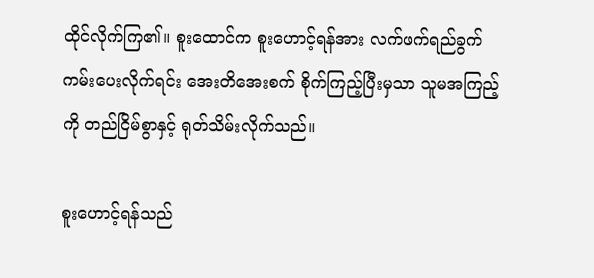ထိုင်လိုက်ကြ၏။ စူးထောင်က စူးဟောင့်ရန်အား လက်ဖက်ရည်ခွက် ကမ်းပေးလိုက်ရင်း အေးတိအေးစက် စိုက်ကြည့်ပြီးမှသာ သူမအကြည့်ကို တည်ငြိမ်စွာနှင့် ရုတ်သိမ်းလိုက်သည်။

စူးဟောင့်ရန်သည်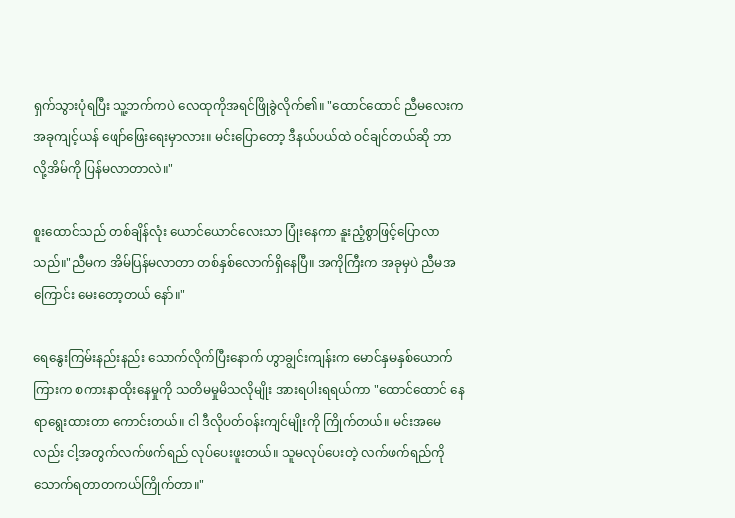ရှက်သွားပုံရပြီး သူ့ဘက်ကပဲ လေထုကိုအရင်ဖြိုခွဲလိုက်၏။ "ထောင်ထောင် ညီမလေးက အခုကျင့်ယန် ဖျော်ဖြေးရေးမှာလား။ မင်းပြောတော့ ဒီနယ်ပယ်ထဲ ဝင်ချင်တယ်ဆို ဘာလို့အိမ်ကို ပြန်မလာတာလဲ။"

စူးထောင်သည် တစ်ချိန်လုံး ယောင်ယောင်လေးသာ ပြုံးနေကာ နူးညံ့စွာဖြင့်ပြောလာသည်။"ညီမက အိမ်ပြန်မလာတာ တစ်နှစ်လောက်ရှိနေပြီ။ အကိုကြီးက အခုမှပဲ ညီမအကြောင်း မေးတော့တယ် နော်။"

ရေနွေးကြမ်းနည်းနည်း သောက်လိုက်ပြီးနောက် ဟွာချွင်းကျန်းက မောင်နှမနှစ်ယောက်ကြားက စကားနာထိုးနေမှုကို သတိမမှုမိသလိုမျိုး အားရပါးရရယ်ကာ "ထောင်ထောင် နေရာရွေးထားတာ ကောင်းတယ်။ ငါ ဒီလိုပတ်ဝန်းကျင်မျိုးကို ကြိုက်တယ်။ မင်းအမေလည်း ငါ့အတွက်လက်ဖက်ရည် လုပ်ပေး‌ဖူးတယ်။ သူမလုပ်ပေးတဲ့ ‌လက်ဖက်ရည်ကို သောက်ရတာတကယ်ကြိုက်တာ။"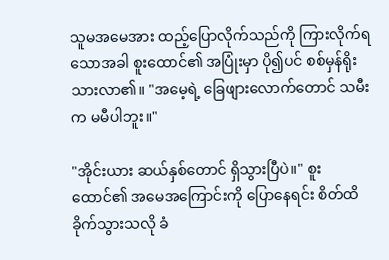သူမအမေအား ထည့်ပြောလိုက်သည်ကို ကြားလိုက်ရသောအခါ စူးထောင်၏ အပြုံးမှာ ပို၍ပင် စစ်မှန်ရိုးသားလာ၏။ "အမေ့ရဲ့ ခြေဖျားလောက်တောင် သမီးက မမီပါဘူး။"

"အိုင်းယား ဆယ်နှစ်တောင် ရှိသွားပြီပဲ။" စူးထောင်၏ အမေအကြောင်းကို ပြောနေရင်း စိတ်ထိခိုက်သွားသလို ခံ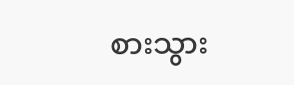စားသွား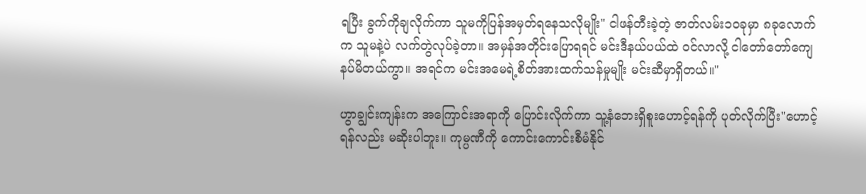ရပြီး ခွက်ကိုချလိုက်ကာ သူမကိုပြန်အမှတ်ရနေသလိုမျိုး" ငါဖန်တီးခဲ့တဲ့ ဇာတ်လမ်း၁၀ခုမှာ ၈ခုလောက်က သူမနဲ့ပဲ လက်တွဲလုပ်ခဲ့တာ။ အမှန်အတိုင်းပြောရရင် မင်းဒီနယ်ပယ်ထဲ ဝင်လာလို့ ငါတော်တော်ကျေနပ်မိတယ်ကွာ။ အရင်က မင်းအမေရဲ့စိတ်အားထက်သန်မှုမျိုး မင်းဆီမှာရှိတယ်။"

ဟွာချွင်းကျန်းက အကြောင်းအရာကို ပြောင်းလိုက်ကာ သူ့နံဘေးရှိစူးဟောင့်ရန်ကို ပုတ်လိုက်ပြီး"ဟောင့်ရန်လည်း မဆိုးပါဘူး။ ကုမ္ပဏီကို ကောင်းကောင်းစီမံနိုင်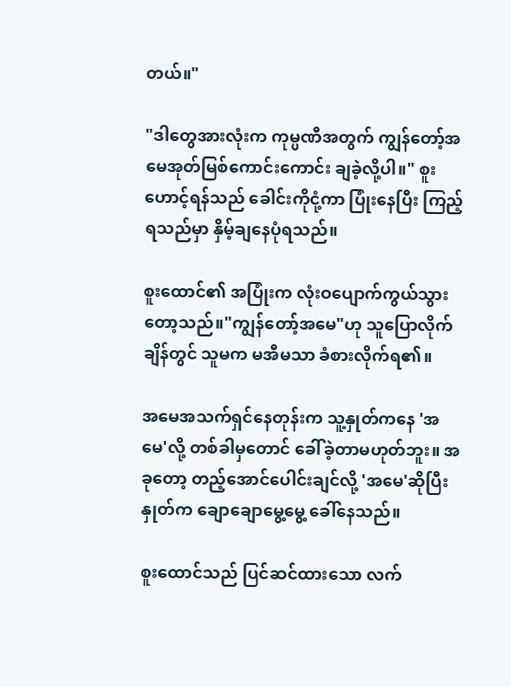တယ်။"

"ဒါတွေအားလုံးက ကုမ္ပဏီအတွက် ကျွန်တော့်အမေအုတ်မြစ်ကောင်းကောင်း ချခဲ့လို့ပါ။" စူးဟောင့်ရန်သည် ခေါင်းကိုငုံ့ကာ ပြုံးနေပြီး ကြည့်ရသည်မှာ နှိမ့်ချနေပုံရသည်။

စူးထောင်၏ အပြုံးက လုံးဝပျောက်ကွယ်သွားတော့သည်။"ကျွန်တော့်အမေ"ဟု သူပြောလိုက်ချိန်တွင် သူမက မအီမသာ ခံစားလိုက်ရ၏။

အမေအသက်ရှင်နေတုန်းက သူ့နှုတ်ကနေ 'အမေ'လို့ တစ်ခါမှတောင် ခေါ်ခဲ့တာမဟုတ်ဘူး။ အခုတော့ တည့်အောင်ပေါင်းချင်လို့ 'အမေ'ဆိုပြီး နှုတ်က ချောချောမွေ့မွေ့ ခေါ်နေသည်။

စူးထောင်သည် ပြင်ဆင်ထားသော လက်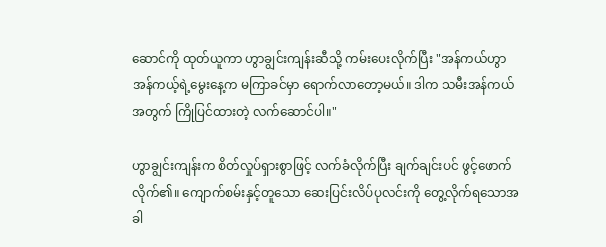ဆောင်ကို ထုတ်ယူကာ ဟွာချွင်းကျန်းဆီသို့ ကမ်းပေးလိုက်ပြီး "အန်ကယ်ဟွာ အန်ကယ့်ရဲ့မွေးနေ့က မကြာခင်မှာ ရောက်လာတော့မယ်။ ဒါက သမီးအန်ကယ်အတွက် ကြိုပြင်ထားတဲ့ လက်ဆောင်ပါ။"

ဟွာချွင်းကျန်းက စိတ်လှုပ်ရှားစွာဖြင့် လက်ခံလိုက်ပြီး ချက်ချင်းပင် ဖွင့်ဖောက်လိုက်၏။ ကျောက်စမ်းနှင့်တူသော ဆေးပြင်းလိပ်ပုလင်းကို တွေ့လိုက်ရသောအခါ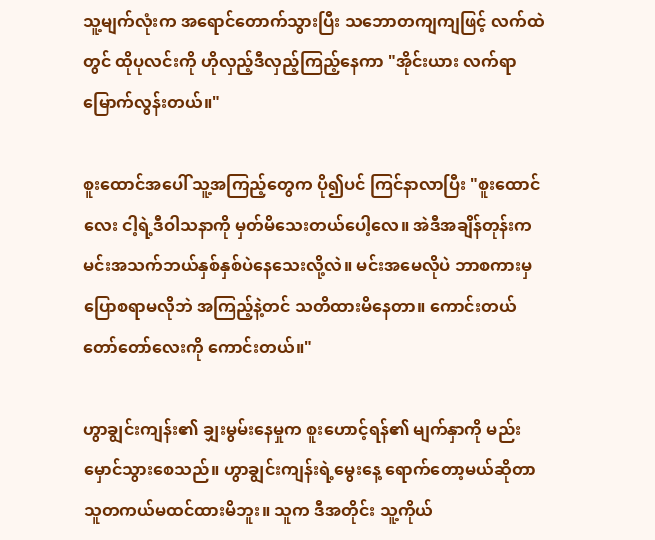သူ့မျက်လုံးက အရောင်တောက်သွားပြီး သဘောတကျကျဖြင့် လက်ထဲတွင် ထိုပုလင်းကို ဟိုလှည့်ဒီလှည့်ကြည့်နေကာ "အိုင်းယား လက်ရာမြောက်လွန်းတယ်။"

စူးထောင်အပေါ် သူ့အကြည့်တွေက ပို၍ပင် ကြင်နာလာပြီး "စူးထောင်လေး ငါ့ရဲ့ဒီဝါသနာကို မှတ်မိသေးတယ်ပေါ့လေ။ အဲဒီအချိန်တုန်းက မင်းအသက်ဘယ်နှစ်နှစ်ပဲနေသေးလို့လဲ။ မင်းအမေလိုပဲ ဘာစကားမှပြောစရာမလိုဘဲ အကြည့်နဲ့တင် သတိထားမိနေတာ။ ကောင်းတယ် တော်တော်လေးကို ကောင်းတယ်။"

ဟွာချွင်းကျန်း၏ ချှးမွမ်းနေမှုက စူးဟောင့်ရန်၏ မျက်နှာကို မည်းမှောင်သွားစေသည်။ ဟွာချွင်းကျန်းရဲ့‌မွေးနေ့ ရောက်တော့မယ်ဆိုတာ သူတကယ်မထင်ထားမိဘူး။ သူက ဒီအတိုင်း သူ့ကိုယ်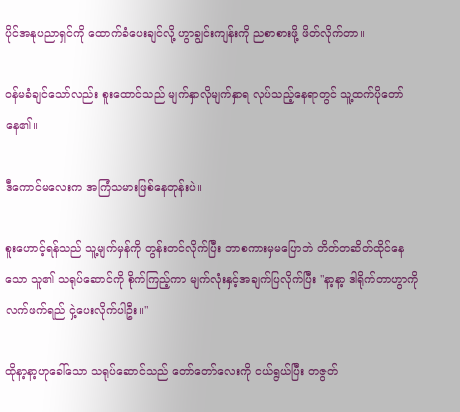ပိုင်အနုပညာရှင်ကို ထောက်ခံပေးချင်လို့ ဟွာချွင်းကျန်းကို ညစာစားဖို့ ဖိတ်လိုက်တာ။

ဝန်မခံချင်သော်လည်း စူးထောင်သည် မျက်နှာလိုမျက်နှာရ လုပ်သည့်နေရာတွင် သူ့ထက်ပိုတော်နေ၏။

ဒီကောင်မလေးက အကြံသမားဖြစ်နေတုန်းပဲ။

စူးဟောင့်ရန်သည် သူ့မျက်မှန်ကို တွန်းတင်လိုက်ပြီး ဘာစကားမှမပြောဘဲ တိတ်တဆိတ်ထိုင်နေသော သူ၏ သရုပ်ဆောင်ကို စိုက်ကြည့်ကာ မျက်လုံးနှင့်အချက်ပြလိုက်ပြီး "နာ့နာ့ ဒါရိုက်တာဟွာကို လက်ဖက်ရည် ငှဲ့ပေးလိုက်ပါဦး။"

ထိုနာ့နာ့ဟုခေါ်သော သရုပ်ဆောင်သည် တော်တော်လေးကို ငယ်ရွယ်ပြီး တဇွတ်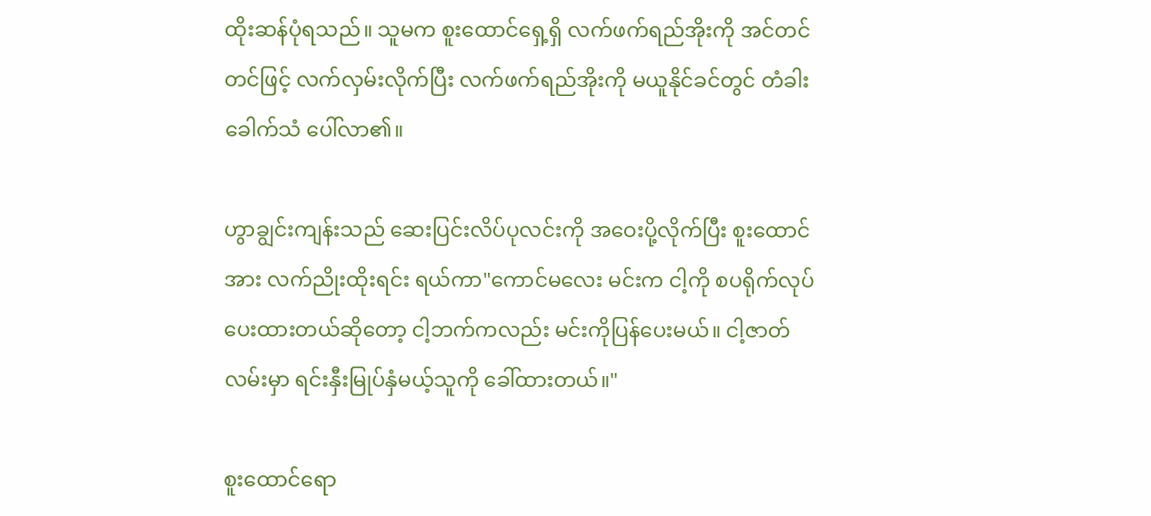ထိုးဆန်ပုံရသည်။ သူမက စူးထောင်ရှေ့ရှိ လက်ဖက်ရည်အိုးကို အင်တင်တင်ဖြင့် လက်လှမ်းလိုက်ပြီး လက်ဖက်ရည်အိုးကို မယူနိုင်ခင်တွင် တံခါးခေါက်သံ ပေါ်လာ၏။

ဟွာချွင်းကျန်းသည် ဆေးပြင်းလိပ်ပုလင်းကို အဝေးပို့လိုက်ပြီး စူးထောင်အား လက်ညိုးထိုးရင်း ရယ်ကာ"ကောင်မလေး မင်းက ငါ့ကို စပရိုက်လုပ်ပေးထားတယ်ဆိုတော့ ငါ့ဘက်ကလည်း မင်းကိုပြန်ပေးမယ်။ ငါ့ဇာတ်လမ်းမှာ ရင်းနှီးမြုပ်နှံမယ့်သူကို ခေါ်ထားတယ်။"

စူးထောင်ရော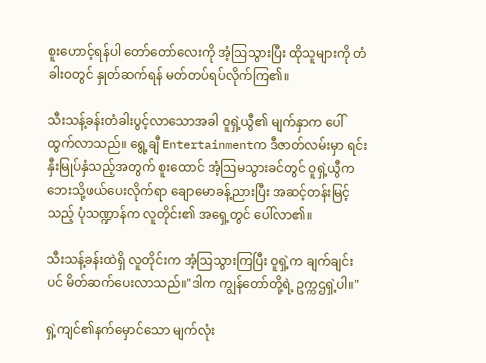စူးဟောင့်ရန်ပါ တော်တော်လေးကို အံ့ဩသွားပြီး ထိုသူများကို တံခါးဝတွင် နှုတ်ဆက်ရန် မတ်တပ်ရပ်လိုက်ကြ၏။

သီးသန့်ခန်းတံခါးပွင့်လာသောအခါ ဝူရှဲ့ယွီ၏ မျက်နှာက ပေါ်ထွက်လာသည်။ ရွေ့ချီ Entertainmentက ဒီဇာတ်လမ်းမှာ ရင်းနှီးမြုပ်နှံသည့်အတွက် စူးထောင် အံ့ဩမသွားခင်တွင် ဝူရှဲ့ယွီက ဘေးသို့ဖယ်ပေးလိုက်ရာ ချောမောခန့်ညားပြီး အဆင့်တန်းမြင့်သည့် ပုံသဏ္ဍာန်က လူတိုင်း၏ အရှေ့တွင် ပေါ်လာ၏။

သီးသန့်ခန်းထဲရှိ လူတိုင်းက အံ့ဩသွားကြပြီး ဝူရှဲ့က ချက်ချင်းပင် မိတ်ဆက်ပေးလာသည်။"ဒါက ကျွန်တော်တို့ရဲ့ ဥက္ကဌရှဲ့ပါ။"

ရှဲ့ကျင်၏နက်မှောင်သော မျက်လုံး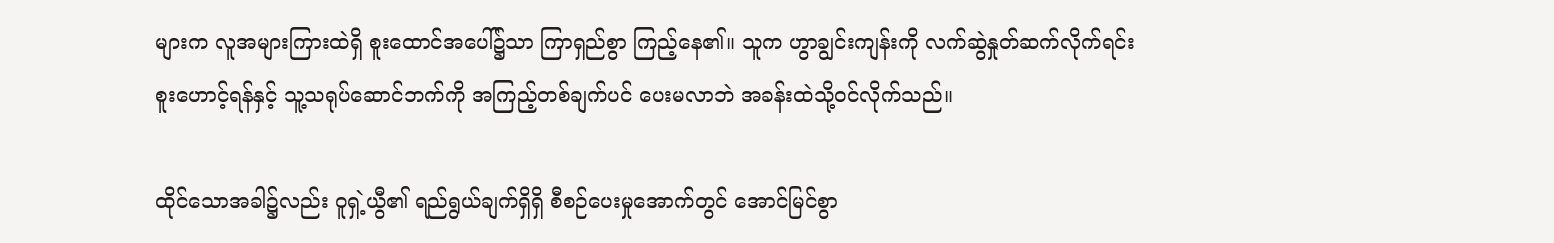များက လူအများကြားထဲရှိ စူးထောင်အပေါ်၌သာ ကြာရှည်စွာ ကြည့်နေ၏။ သူက ဟွာချွင်းကျန်းကို လက်ဆွဲနှုတ်ဆက်လိုက်ရင်း စူးဟောင့်ရန်နှင့် သူ့သရုပ်ဆောင်ဘက်ကို အကြည့်တစ်ချက်ပင် ပေးမလာဘဲ အခန်းထဲသို့ဝင်လိုက်သည်။

ထိုင်သောအခါ၌လည်း ဝူရှဲ့ယွီ၏ ရည်ရွယ်ချက်ရှိရှိ စီစဉ်ပေးမှုအောက်တွင် အောင်မြင်စွာ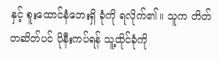နှင့် စူးထောင်နံဘေးရှိ ခုံကို ရလိုက်၏။ သူက တိတ်တဆိတ်ပင် ပိုနီးကပ်ရန် သူ့ထိုင်ခုံကို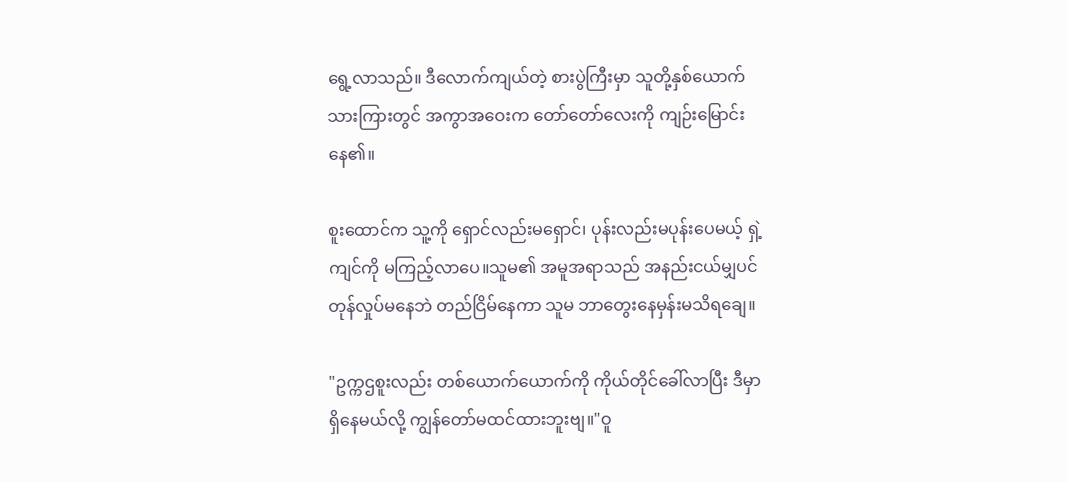ရွေ့လာသည်။ ဒီလောက်ကျယ်တဲ့ စားပွဲကြီးမှာ သူတို့နှစ်ယောက်သားကြားတွင် အကွာအဝေးက တော်တော်လေးကို ကျဉ်းမြောင်းနေ၏။

စူးထောင်က သူ့ကို ရှောင်လည်းမရှောင်၊ ပုန်းလည်းမပုန်းပေမယ့် ရှဲ့ကျင်ကို မကြည့်လာပေ။သူမ၏ အမူအရာသည် အနည်းငယ်မျှပင် တုန်လှုပ်မနေဘဲ တည်ငြိမ်နေကာ သူမ ဘာတွေးနေမှန်းမသိရချေ။

"ဥက္ကဌစူးလည်း တစ်ယောက်ယောက်ကို ကိုယ်တိုင်ခေါ်လာပြီး ဒီမှာရှိနေမယ်လို့ ကျွန်တော်မထင်ထားဘူးဗျ။"ဝူ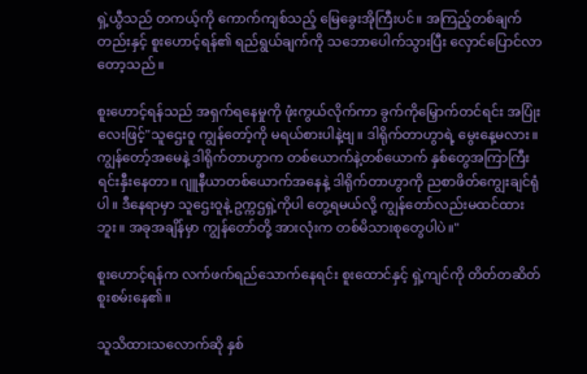ရှဲ့ယွီသည် တကယ့်ကို ကောက်ကျစ်သည့် မြေခွေးအိုကြီးပင်။ အကြည့်တစ်ချက်တည်းနှင့် စူးဟောင့်ရန်၏ ရည်ရွယ်ချက်ကို သဘောပေါက်သွားပြီး လှောင်ပြောင်လာတော့သည်။

စူးဟောင့်ရန်သည် အရှက်ရနေမှုကို ဖုံးကွယ်လိုက်ကာ ခွက်ကိုမြှောက်တင်ရင်း အပြုံးလေးဖြင့်"သူဌေးဝူ ကျွန်တော့်ကို မရယ်စားပါနဲ့ဗျ။ ဒါရိုက်တာဟွာရဲ့ မွေးနေ့မလား။ ကျွန်တော့်အမေနဲ့ ဒါရိုက်တာဟွာက တစ်ယောက်နဲ့တစ်ယောက် နှစ်တွေအကြာကြီး ရင်းနှီးနေတာ။ ဂျူနီယာတစ်ယောက်အနေနဲ့ ဒါရိုက်တာဟွာကို ညစာဖိတ်ကျွေးချင်ရုံပါ။ ဒီနေရာမှာ သူဌေးဝူနဲ့ ဥက္ကဌရှဲ့ကိုပါ တွေ့ရမယ်လို့ ကျွန်တော်လည်းမထင်ထားဘူး။ အခုအချိန်မှာ ကျွန်တော်တို့ အားလုံးက တစ်မိသားစုတွေပါပဲ။"

စူးဟောင့်ရန်က လက်ဖက်ရည်သောက်နေရင်း စူးထောင်နှင့် ရှဲ့ကျင်ကို တိတ်တဆိတ် စူးစမ်းနေ၏။

သူသိထားသလောက်ဆို နှစ်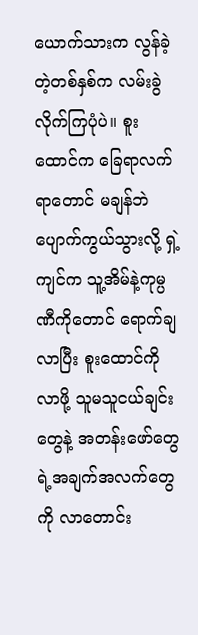ယောက်သားက လွန်ခဲ့တဲ့တစ်နှစ်က လမ်းခွဲလိုက်ကြပုံပဲ။ စူးထောင်က ခြေရာလက်ရာတောင် မချန်ဘဲပျောက်ကွယ်သွားလို့ ရှဲ့ကျင်က သူ့အိမ်နဲ့ကုမ္ပဏီကိုတောင် ရောက်ချလာပြီး စူးထောင်ကိုလာဖို့ သူမသူငယ်ချင်းတွေနဲ့ အတန်းဖော်တွေရဲ့အချက်အလက်တွေကို လာတောင်း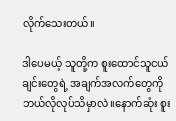လိုက်သေးတယ်။

ဒါပေမယ့် သူတို့က စူးထောင်သူငယ်ချင်းတွေရဲ့ အချက်အလက်တွေကို ဘယ်လိုလုပ်သိမှာလဲ။နောက်ဆုံး စူး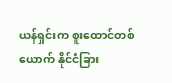ယန်ရှင်းက စူးထောင်တစ်ယောက် နိုင်ငံခြား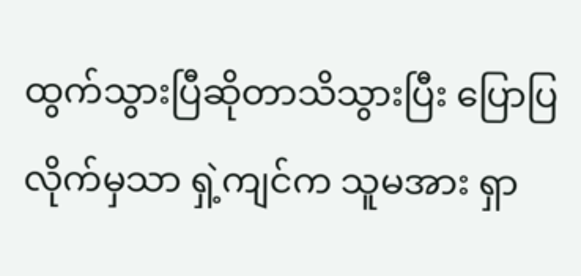ထွက်သွားပြီဆိုတာသိသွားပြီး ပြောပြလိုက်မှသာ ရှဲ့ကျင်က သူမအား ရှာ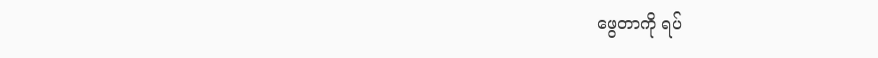ဖွေတာကို ရပ်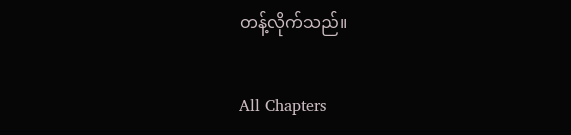တန့်လိုက်သည်။

All Chapters